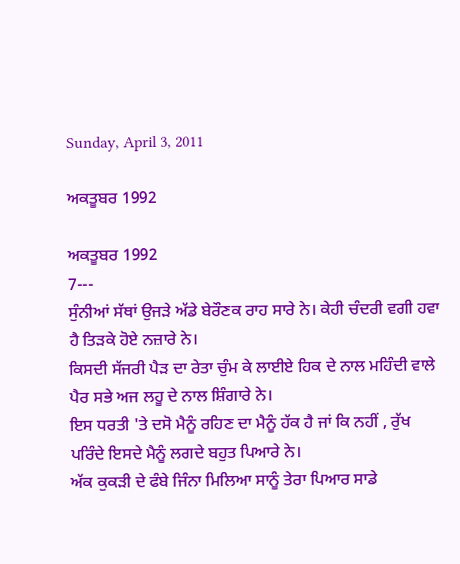Sunday, April 3, 2011

ਅਕਤੂਬਰ 1992

ਅਕਤੂਬਰ 1992
7---
ਸੁੰਨੀਆਂ ਸੱਥਾਂ ਉਜੜੇ ਅੱਡੇ ਬੇਰੌਣਕ ਰਾਹ ਸਾਰੇ ਨੇ। ਕੇਹੀ ਚੰਦਰੀ ਵਗੀ ਹਵਾ ਹੈ ਤਿੜਕੇ ਹੋਏ ਨਜ਼ਾਰੇ ਨੇ।
ਕਿਸਦੀ ਸੱਜਰੀ ਪੈੜ ਦਾ ਰੇਤਾ ਚੁੰਮ ਕੇ ਲਾਈਏ ਹਿਕ ਦੇ ਨਾਲ ਮਹਿੰਦੀ ਵਾਲੇ ਪੈਰ ਸਭੇ ਅਜ ਲਹੂ ਦੇ ਨਾਲ ਸ਼ਿੰਗਾਰੇ ਨੇ।
ਇਸ ਧਰਤੀ 'ਤੇ ਦਸੋ ਮੈਨੂੰ ਰਹਿਣ ਦਾ ਮੈਨੂੰ ਹੱਕ ਹੈ ਜਾਂ ਕਿ ਨਹੀਂ , ਰੁੱਖ ਪਰਿੰਦੇ ਇਸਦੇ ਮੈਨੂੰ ਲਗਦੇ ਬਹੁਤ ਪਿਆਰੇ ਨੇ।
ਅੱਕ ਕੁਕੜੀ ਦੇ ਫੰਬੇ ਜਿੰਨਾ ਮਿਲਿਆ ਸਾਨੂੰ ਤੇਰਾ ਪਿਆਰ ਸਾਡੇ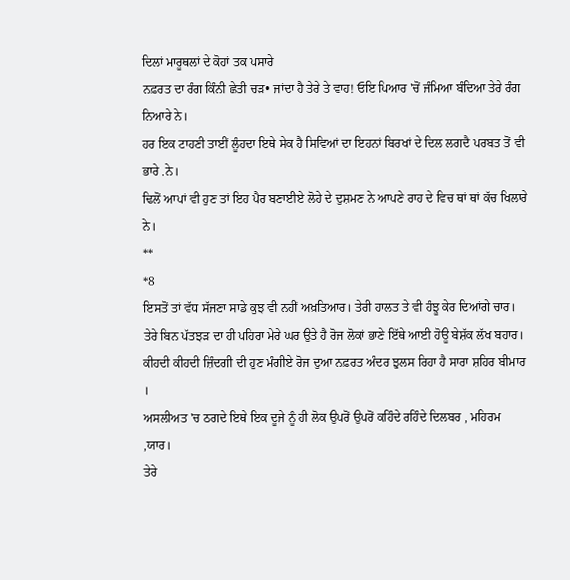ਦਿਲਾਂ ਮਾਰੂਥਲਾਂ ਦੇ ਕੋਹਾਂ ਤਕ ਪਸਾਰੇ
ਨਫ਼ਰਤ ਦਾ ਰੰਗ ਕਿੰਨੀ ਛੇਤੀ ਚੜ• ਜਾਂਦਾ ਹੈ ਤੇਰੇ ਤੇ ਵਾਹ! ਓਇ ਪਿਆਰ 'ਚੋਂ ਜੰਮਿਆ ਬੰਦਿਆ ਤੇਰੇ ਰੰਗ ਨਿਆਰੇ ਨੇ।
ਹਰ ਇਕ ਟਾਹਣੀ ਤਾਈਂ ਲੂੰਹਦਾ ਇਥੇ ਸੇਕ ਹੈ ਸਿਵਿਆਂ ਦਾ ਇਹਨਾਂ ਬਿਰਖਾਂ ਦੇ ਦਿਲ ਲਗਦੈ ਪਰਬਤ ਤੋਂ ਵੀ ਭਾਰੇ .ਨੇ।
ਢਿਲੋਂ ਆਪਾਂ ਵੀ ਹੁਣ ਤਾਂ ਇਹ ਪੈਰ ਬਣਾਈਏ ਲੋਹੇ ਦੇ ਦੁਸ਼ਮਣ ਨੇ ਆਪਣੇ ਰਾਹ ਦੇ ਵਿਚ ਥਾਂ ਥਾਂ ਕੱਚ ਖਿਲਾਰੇ ਨੇ।
**
*8
ਇਸਤੋਂ ਤਾਂ ਵੱਧ ਸੱਜਣਾ ਸਾਡੇ ਕੁਝ ਵੀ ਨਹੀਂ ਅਖ਼ਤਿਆਰ। ਤੇਰੀ ਹਾਲਤ ਤੇ ਵੀ ਹੰਝੂ ਕੇਰ ਦਿਆਂਗੇ ਚਾਰ।
ਤੇਰੇ ਬਿਨ ਪੱਤਝੜ ਦਾ ਹੀ ਪਹਿਰਾ ਮੇਰੇ ਘਰ ਉਤੇ ਹੈ ਰੋਜ ਲੋਕਾਂ ਭਾਣੇ ਇੱਥੇ ਆਈ ਹੋਊ ਬੇਸ਼ੱਕ ਲੱਖ ਬਹਾਰ।
ਕੀਹਦੀ ਕੀਹਦੀ ਜ਼ਿੰਦਗੀ ਦੀ ਹੁਣ ਮੰਗੀਏ ਰੋਜ ਦੁਆ ਨਫ਼ਰਤ ਅੰਦਰ ਝੁਲਸ ਰਿਹਾ ਹੈ ਸਾਰਾ ਸ਼ਹਿਰ ਬੀਮਾਰ ।
ਅਸਲੀਅਤ 'ਚ ਠਗਦੇ ਇਥੇ ਇਕ ਦੂਜੇ ਨੂੰ ਹੀ ਲੋਕ ਉਪਰੋਂ ਉਪਰੋਂ ਕਹਿੰਦੇ ਰਹਿੰਦੇ ਦਿਲਬਰ , ਮਹਿਰਮ ,ਯਾਰ।
ਤੇਰੇ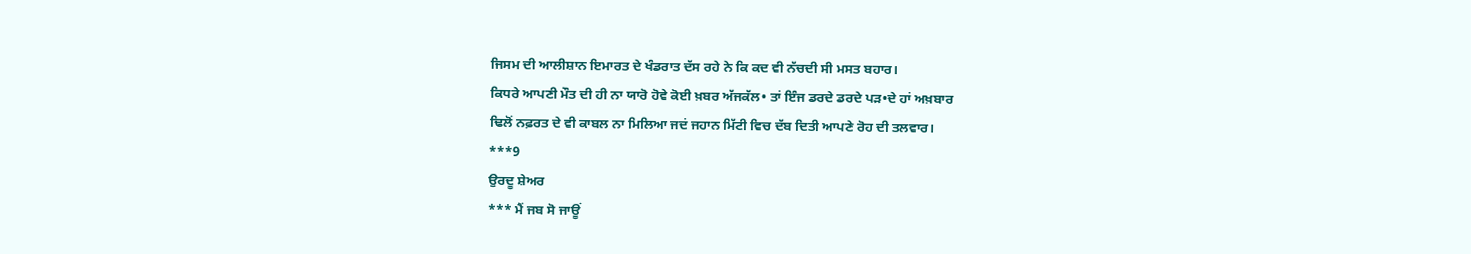ਜਿਸਮ ਦੀ ਆਲੀਸ਼ਾਨ ਇਮਾਰਤ ਦੇ ਖੰਡਰਾਤ ਦੱਸ ਰਹੇ ਨੇ ਕਿ ਕਦ ਵੀ ਨੱਚਦੀ ਸੀ ਮਸਤ ਬਹਾਰ।
ਕਿਧਰੇ ਆਪਣੀ ਮੌਤ ਦੀ ਹੀ ਨਾ ਯਾਰੋ ਹੋਵੇ ਕੋਈ ਖ਼ਬਰ ਅੱਜਕੱਲ• ਤਾਂ ਇੰਜ ਡਰਦੇ ਡਰਦੇ ਪੜ•ਦੇ ਹਾਂ ਅਖ਼ਬਾਰ
ਢਿਲੋਂ ਨਫ਼ਰਤ ਦੇ ਵੀ ਕਾਬਲ ਨਾ ਮਿਲਿਆ ਜਦਂ ਜਹਾਨ ਮਿੱਟੀ ਵਿਚ ਦੱਬ ਦਿਤੀ ਆਪਣੇ ਰੋਹ ਦੀ ਤਲਵਾਰ।
***9
ਉਰਦੂ ਸ਼ੇਅਰ
*** ਮੈਂ ਜਬ ਸੋ ਜਾਊਂ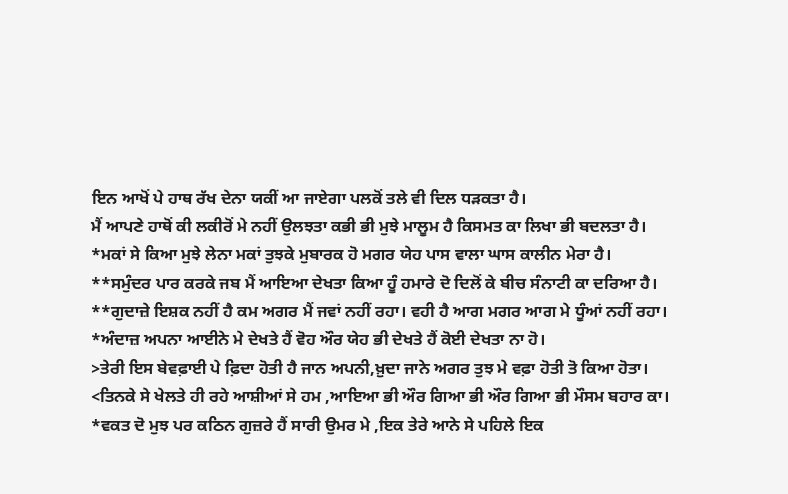ਇਨ ਆਖੋਂ ਪੇ ਹਾਥ ਰੱਖ ਦੇਨਾ ਯਕੀਂ ਆ ਜਾਏਗਾ ਪਲਕੋਂ ਤਲੇ ਵੀ ਦਿਲ ਧੜਕਤਾ ਹੈ।
ਮੈਂ ਆਪਣੇ ਹਾਥੋਂ ਕੀ ਲਕੀਰੋਂ ਮੇ ਨਹੀਂ ਉਲਝਤਾ ਕਭੀ ਭੀ ਮੁਝੇ ਮਾਲੂਮ ਹੈ ਕਿਸਮਤ ਕਾ ਲਿਖਾ ਭੀ ਬਦਲਤਾ ਹੈ।
*ਮਕਾਂ ਸੇ ਕਿਆ ਮੁਝੇ ਲੇਨਾ ਮਕਾਂ ਤੁਝਕੇ ਮੁਬਾਰਕ ਹੋ ਮਗਰ ਯੇਹ ਪਾਸ ਵਾਲਾ ਘਾਸ ਕਾਲੀਨ ਮੇਰਾ ਹੈ।
**ਸਮੁੰਦਰ ਪਾਰ ਕਰਕੇ ਜਬ ਮੈਂ ਆਇਆ ਦੇਖਤਾ ਕਿਆ ਹੂੰ ਹਮਾਰੇ ਦੋ ਦਿਲੋਂ ਕੇ ਬੀਚ ਸੰਨਾਟੀ ਕਾ ਦਰਿਆ ਹੈ।
**ਗੁਦਾਜ਼ੇ ਇਸ਼ਕ ਨਹੀਂ ਹੈ ਕਮ ਅਗਰ ਮੈਂ ਜਵਾਂ ਨਹੀਂ ਰਹਾ। ਵਹੀ ਹੈ ਆਗ ਮਗਰ ਆਗ ਮੇ ਧੂੰਆਂ ਨਹੀਂ ਰਹਾ।
*ਅੰਦਾਜ਼ ਅਪਨਾ ਆਈਨੇ ਮੇ ਦੇਖਤੇ ਹੈਂ ਵੋਹ ਔਰ ਯੇਹ ਭੀ ਦੇਖਤੇ ਹੈਂ ਕੋਈ ਦੇਖਤਾ ਨਾ ਹੋ।
>ਤੇਰੀ ਇਸ ਬੇਵਫ਼ਾਈ ਪੇ ਫ਼ਿਦਾ ਹੋਤੀ ਹੈ ਜਾਨ ਅਪਨੀ,ਖ਼ੁਦਾ ਜਾਨੇ ਅਗਰ ਤੁਝ ਮੇ ਵਫ਼ਾ ਹੋਤੀ ਤੋ ਕਿਆ ਹੋਤਾ।
<ਤਿਨਕੇ ਸੇ ਖੇਲਤੇ ਹੀ ਰਹੇ ਆਸ਼ੀਆਂ ਸੇ ਹਮ ,ਆਇਆ ਭੀ ਔਰ ਗਿਆ ਭੀ ਔਰ ਗਿਆ ਭੀ ਮੌਸਮ ਬਹਾਰ ਕਾ।
*ਵਕਤ ਦੋ ਮੁਝ ਪਰ ਕਠਿਨ ਗੁਜ਼ਰੇ ਹੈਂ ਸਾਰੀ ਉਮਰ ਮੇ ,ਇਕ ਤੇਰੇ ਆਨੇ ਸੇ ਪਹਿਲੇ ਇਕ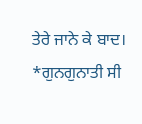ਤੇਰੇ ਜਾਨੇ ਕੇ ਬਾਦ।
*ਗੁਨਗੁਨਾਤੀ ਸੀ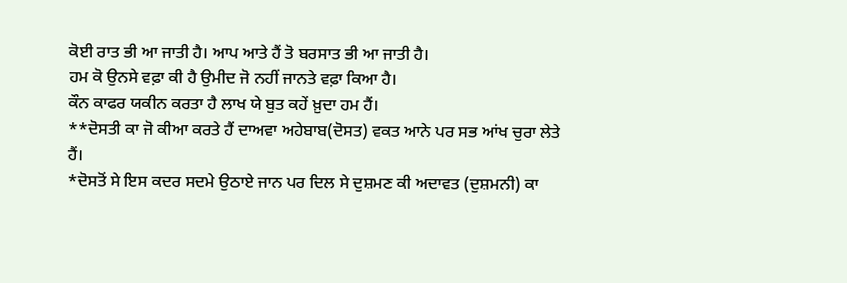ਕੋਈ ਰਾਤ ਭੀ ਆ ਜਾਤੀ ਹੈ। ਆਪ ਆਤੇ ਹੈਂ ਤੋ ਬਰਸਾਤ ਭੀ ਆ ਜਾਤੀ ਹੈ।
ਹਮ ਕੋ ਉਨਸੇ ਵਫ਼ਾ ਕੀ ਹੈ ਉਮੀਦ ਜੋ ਨਹੀਂ ਜਾਨਤੇ ਵਫ਼ਾ ਕਿਆ ਹੈ।
ਕੌਨ ਕਾਫਰ ਯਕੀਨ ਕਰਤਾ ਹੈ ਲਾਖ ਯੇ ਬੁਤ ਕਹੇਂ ਖ਼ੁਦਾ ਹਮ ਹੈਂ।
**ਦੋਸਤੀ ਕਾ ਜੋ ਕੀਆ ਕਰਤੇ ਹੈਂ ਦਾਅਵਾ ਅਹੇਬਾਬ(ਦੋਸਤ) ਵਕਤ ਆਨੇ ਪਰ ਸਭ ਆਂਖ ਚੁਰਾ ਲੇਤੇ ਹੈਂ।
*ਦੋਸਤੋਂ ਸੇ ਇਸ ਕਦਰ ਸਦਮੇ ਉਠਾਏ ਜਾਨ ਪਰ ਦਿਲ ਸੇ ਦੁਸ਼ਮਣ ਕੀ ਅਦਾਵਤ (ਦੁਸ਼ਮਨੀ) ਕਾ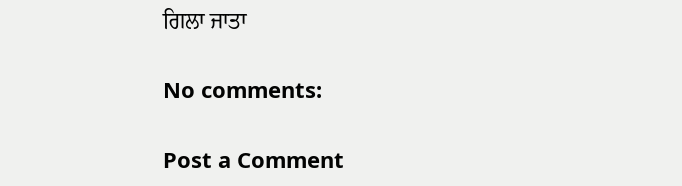ਗਿਲਾ ਜਾਤਾ

No comments:

Post a Comment